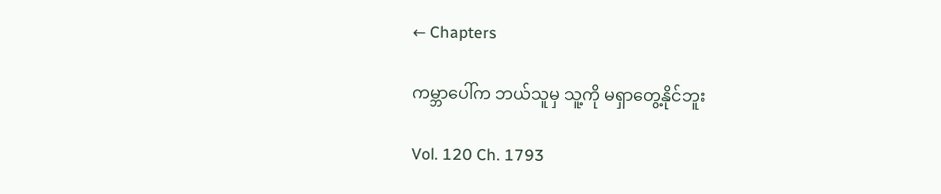← Chapters

ကမ္ဘာပေါ်က ဘယ်သူမှ သူ့ကို မရှာတွေ့နိုင်ဘူး

Vol. 120 Ch. 1793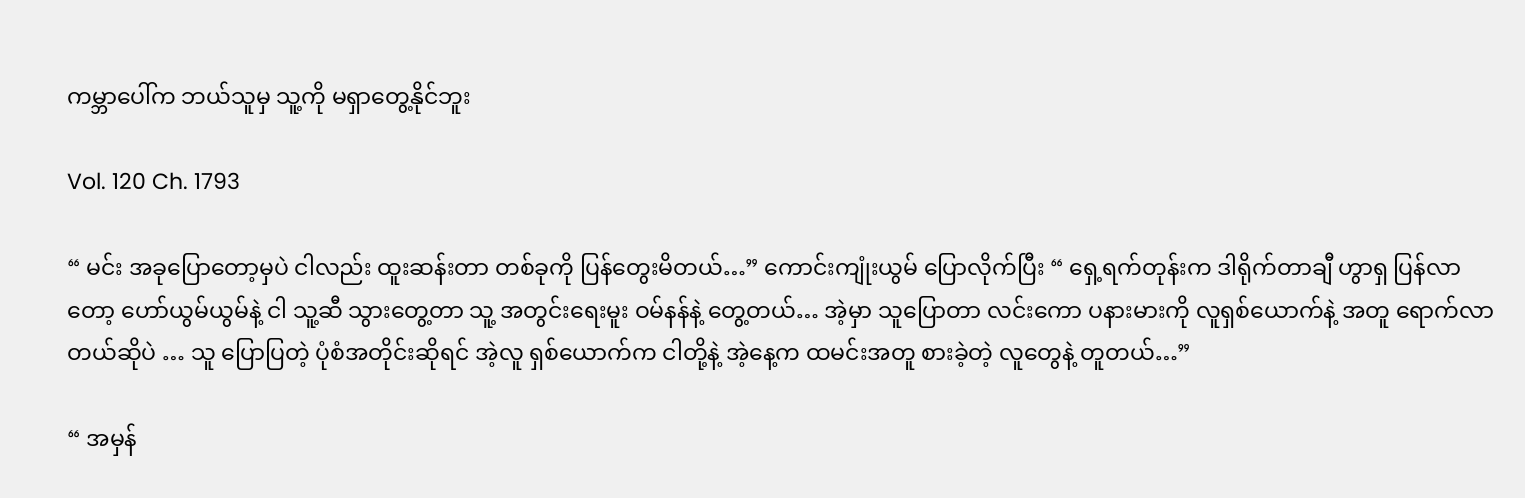ကမ္ဘာပေါ်က ဘယ်သူမှ သူ့ကို မရှာတွေ့နိုင်ဘူး

Vol. 120 Ch. 1793

“ မင်း အခုပြောတော့မှပဲ ငါလည်း ထူးဆန်းတာ တစ်ခုကို ပြန်တွေးမိတယ်…” ကောင်းကျုံးယွမ် ပြောလိုက်ပြီး “ ရှေ့ရက်တုန်းက ဒါရိုက်တာချီ ဟွာရှ ပြန်လာတော့ ဟော်ယွမ်ယွမ်နဲ့ ငါ သူ့ဆီ သွားတွေ့တာ သူ့ အတွင်းရေးမူး ဝမ်နန်နဲ့ တွေ့တယ်… အဲ့မှာ သူပြောတာ လင်းကော ပနားမားကို လူရှစ်ယောက်နဲ့ အတူ ရောက်လာတယ်ဆိုပဲ … သူ ပြောပြတဲ့ ပုံစံအတိုင်းဆိုရင် အဲ့လူ ရှစ်ယောက်က ငါတို့နဲ့ အဲ့နေ့က ထမင်းအတူ စားခဲ့တဲ့ လူတွေနဲ့ တူတယ်…”

“ အမှန်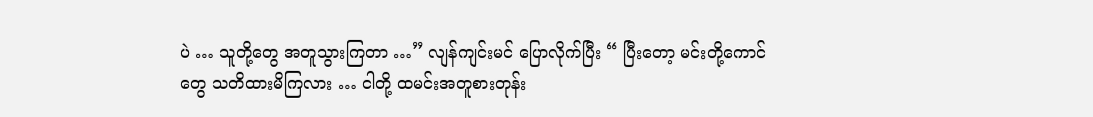ပဲ … သူတို့တွေ အတူသွားကြတာ …” လျန်ကျင်းမင် ပြောလိုက်ပြီး “ ပြီးတော့ မင်းတို့ကောင်တွေ သတိထားမိကြလား … ငါတို့ ထမင်းအတူစားတုန်း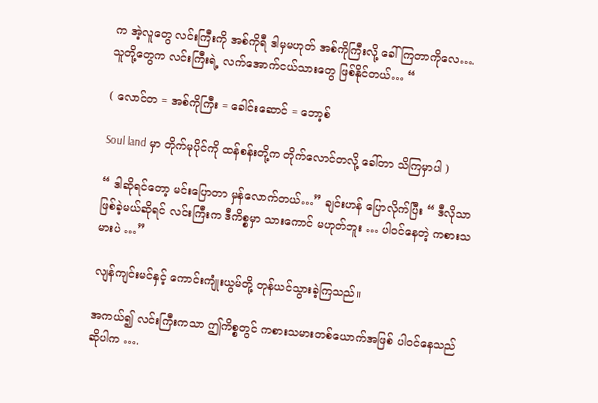က အဲ့လူတွေ လင်းကြီးကို အစ်ကိုရီ ဒါမှမဟုတ် အစ်ကိုကြီးလို့ ခေါ်ကြတာကိုလေ…. သူတို့တွေက လင်းကြီးရဲ့ လက်အောက်ငယ်သားတွေ ဖြစ်နိုင်တယ်… “

( လောင်တ = အစ်ကိုကြီး = ခေါင်းဆောင် = ဘော့စ်

Soul land မှာ တိုက်မုပိုင်ကို ထန်စန်းတို့က တိုက်လောင်တလို့ ခေါ်တာ သိကြမှာပါ )

“ ဒါဆိုရင်တော့ မင်းပြောတာ မှန်လောက်တယ်…” ချင်းဟန် ပြောလိုက်ပြီး “ ဒီလိုသာ ဖြစ်ခဲ့မယ်ဆိုရင် လင်းကြီးက ဒီကိစ္စမှာ သားကောင် မဟုတ်ဘူး … ပါဝင်နေတဲ့ ကစားသမားပဲ …”

လျန်ကျင်းမင်နှင့် ကောင်းကျုံးယွမ်တို့ တုန်ယင်သွားခဲ့ကြသည်။

အကယ်၍ လင်းကြီးကသာ ဤကိစ္စတွင် ကစားသမားတစ်ယောက်အဖြစ် ပါဝင်နေသည် ဆိုပါက ….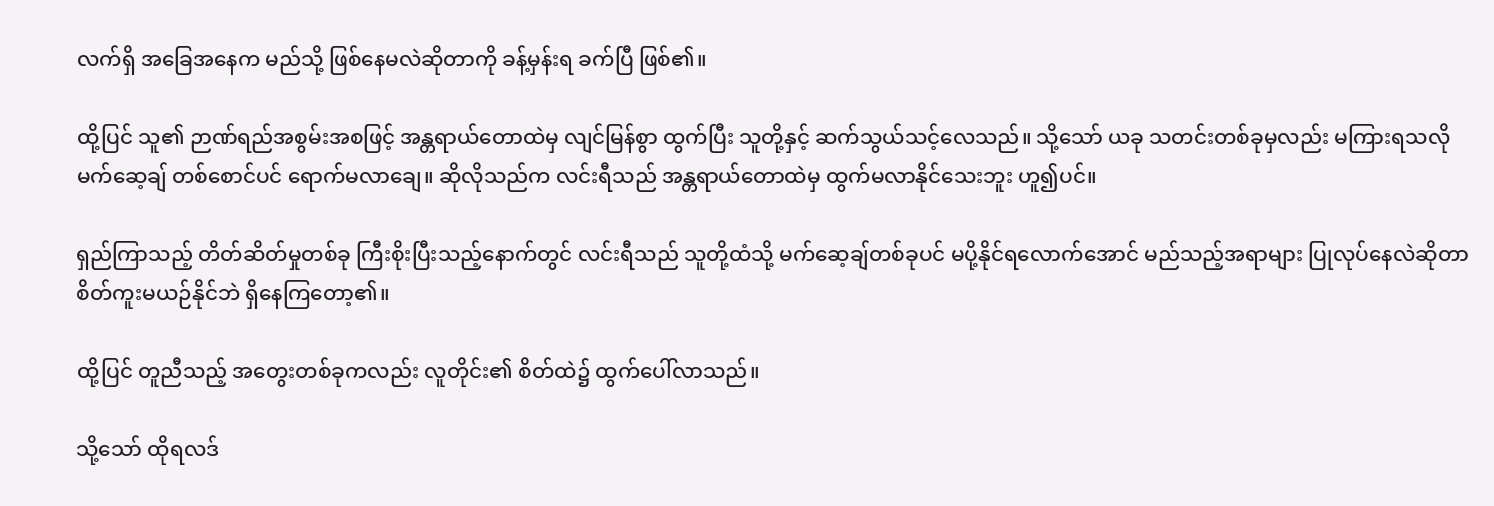လက်ရှိ အခြေအနေက မည်သို့ ဖြစ်နေမလဲဆိုတာကို ခန့်မှန်းရ ခက်ပြီ ဖြစ်၏။

ထို့ပြင် သူ၏ ဉာဏ်ရည်အစွမ်းအစဖြင့် အန္တရာယ်တောထဲမှ လျင်မြန်စွာ ထွက်ပြီး သူတို့နှင့် ဆက်သွယ်သင့်လေသည်။ သို့သော် ယခု သတင်းတစ်ခုမှလည်း မကြားရသလို မက်ဆေ့ချ် တစ်စောင်ပင် ရောက်မလာချေ။ ဆိုလိုသည်က လင်းရီသည် အန္တရာယ်တောထဲမှ ထွက်မလာနိုင်သေးဘူး ဟူ၍ပင်။

ရှည်ကြာသည့် တိတ်ဆိတ်မှုတစ်ခု ကြီးစိုးပြီးသည့်နောက်တွင် လင်းရီသည် သူတို့ထံသို့ မက်ဆေ့ချ်တစ်ခုပင် မပို့နိုင်ရလောက်အောင် မည်သည့်အရာများ ပြုလုပ်နေလဲဆိုတာ စိတ်ကူးမယဉ်နိုင်ဘဲ ရှိနေကြတော့၏။

ထို့ပြင် တူညီသည့် အတွေးတစ်ခုကလည်း လူတိုင်း၏ စိတ်ထဲ၌ ထွက်ပေါ်လာသည်။

သို့သော် ထိုရလဒ်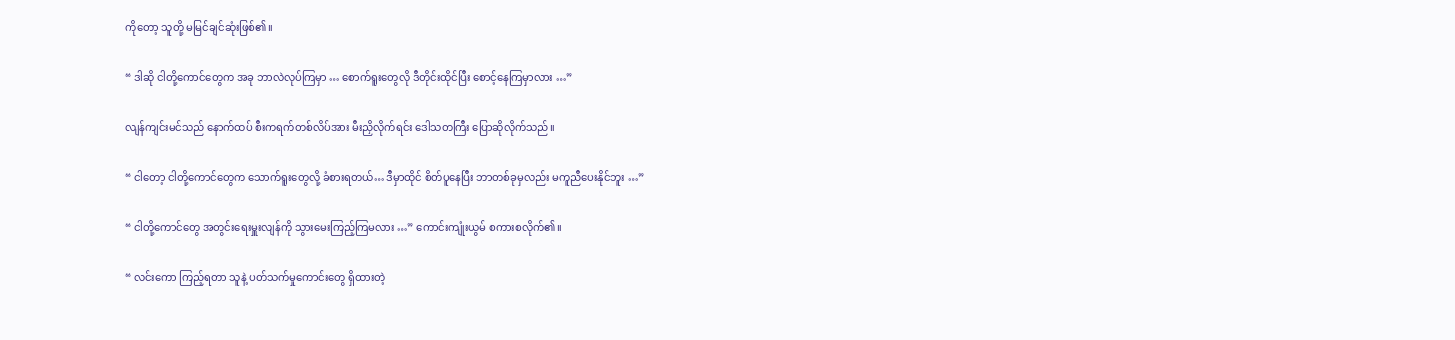ကိုတော့ သူတို့ မမြင်ချင်ဆုံးဖြစ်၏။

“ ဒါဆို ငါတို့ကောင်တွေက အခု ဘာလဲလုပ်ကြမှာ … စောက်ရူးတွေလို ဒီတိုင်းထိုင်ပြီး စောင့်နေကြမှာလား …”

လျန်ကျင်းမင်သည် နောက်ထပ် စီးကရက်တစ်လိပ်အား မီးညှိလိုက်ရင်း ဒေါသတကြီး ပြောဆိုလိုက်သည်။

“ ငါတော့ ငါတို့ကောင်တွေက သောက်ရူးတွေလို့ ခံစားရတယ်… ဒီမှာထိုင် စိတ်ပူနေပြီး ဘာတစ်ခုမှလည်း မကူညီပေးနိုင်ဘူး …”

“ ငါတို့ကောင်တွေ အတွင်းရေးမှူးလျန်ကို သွားမေးကြည့်ကြမလား …” ကောင်းကျုံးယွမ် စကားစလိုက်၏။

“ လင်းကော ကြည့်ရတာ သူနဲ့ ပတ်သက်မှုကောင်းတွေ ရှိထားတဲ့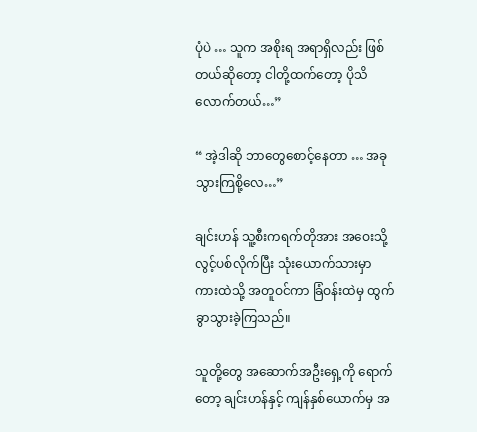ပုံပဲ … သူက အစိုးရ အရာရှိလည်း ဖြစ်တယ်ဆိုတော့ ငါတို့ထက်တော့ ပိုသိလောက်တယ်…”

“ အဲ့ဒါဆို ဘာတွေစောင့်နေတာ … အခု သွားကြစို့လေ…”

ချင်းဟန် သူ့စီးကရက်တိုအား အဝေးသို့ လွင့်ပစ်လိုက်ပြီး သုံးယောက်သားမှာ ကားထဲသို့ အတူဝင်ကာ ခြံဝန်းထဲမှ ထွက်ခွာသွားခဲ့ကြသည်။

သူတို့တွေ အဆောက်အဦးရှေ့ကို ရောက်တော့ ချင်းဟန်နှင့် ကျန်နှစ်ယောက်မှ အ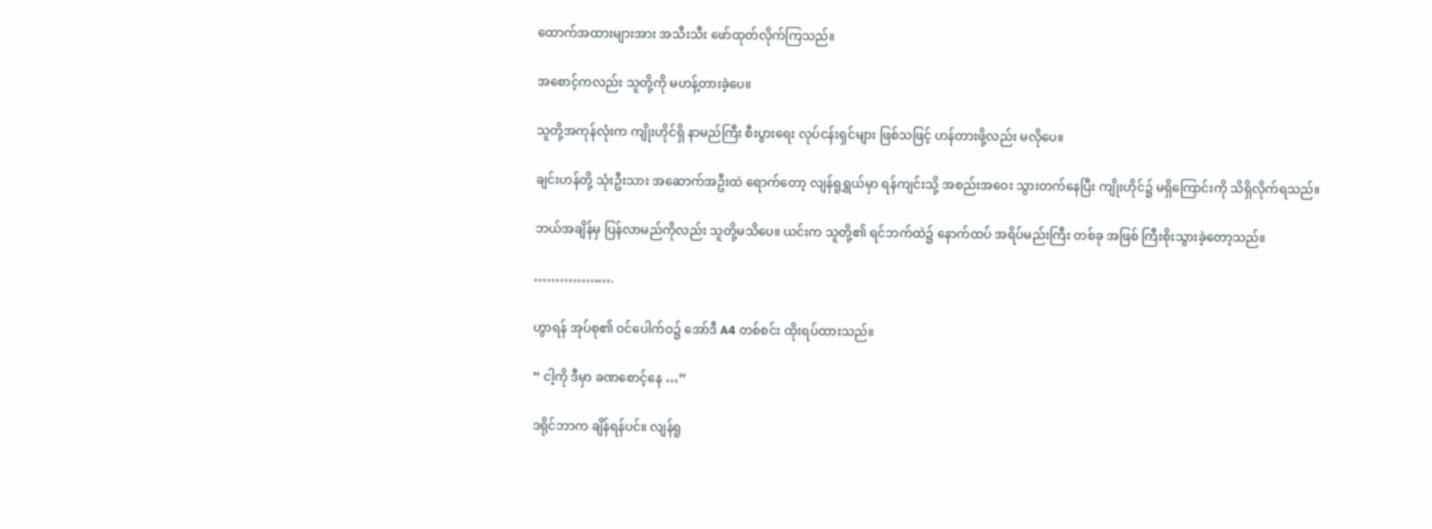ထောက်အထားများအား အသီးသီး ဖော်ထုတ်လိုက်ကြသည်။

အစောင့်ကလည်း သူတို့ကို မဟန့်တားခဲ့ပေ။

သူတို့အကုန်လုံးက ကျိုးဟိုင်ရှိ နာမည်ကြီး စီးပွားရေး လုပ်ငန်းရှင်များ ဖြစ်သဖြင့် ဟန်တားဖို့လည်း မလိုပေ။

ချင်းဟန်တို့ သုံးဦးသား အဆောက်အဦးထဲ ရောက်တော့ လျန်ရူရွှယ်မှာ ရန်ကျင်းသို့ အစည်းအဝေး သွားတက်နေပြီး ကျိုးဟိုင်၌ မရှိကြောင်းကို သိရှိလိုက်ရသည်။

ဘယ်အချိန်မှ ပြန်လာမည်ကိုလည်း သူတို့မသိပေ။ ယင်းက သူတို့၏ ရင်ဘက်ထဲ၌ နောက်ထပ် အရိပ်မည်းကြီး တစ်ခု အဖြစ် ကြီးစိုးသွားခဲ့တော့သည်။

……………….

ဟွာရန် အုပ်စု၏ ဝင်ပေါက်ဝ၌ အော်ဒီ A4 တစ်စင်း ထိုးရပ်ထားသည်။

“ ငါ့ကို ဒီမှာ ခဏစောင့်နေ …”

ဒရိုင်ဘာက ချိန်ရန်ပင်။ လျန်ရူ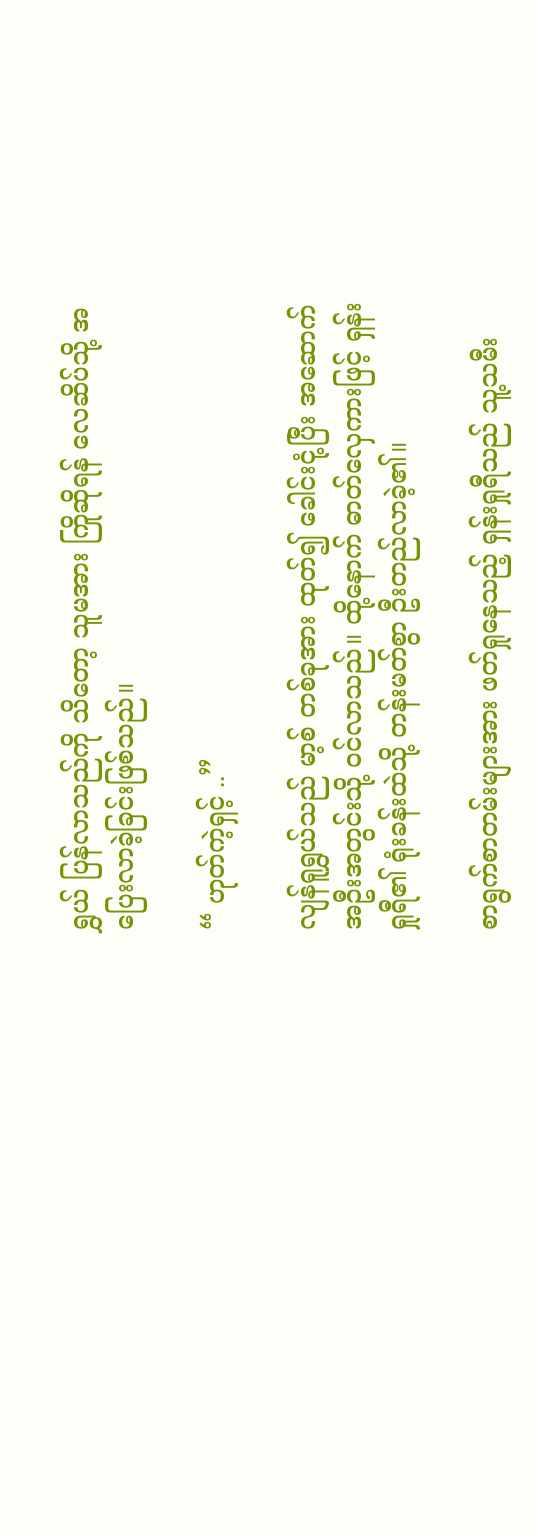ရွှယ် ပြန်လာသည်ကို သိတော့ သူမအား ကြိုဆိုရန် လေဆိပ်သို့ အပြေးလာခဲ့ခြင်းဖြစ်သည်။

“ ဟုတ်ကဲ့ရှင့် ..”

လျန်ရူရွှယ်သည် မာ့စ် တစ်ခုအား ထုတ်၍ ခေါင်းငုံ့ပြီး အဆောက်အဦးအတွင်းသို့ ဝင်လာသည်။ ထို့နောက် ဓာတ်လှေကားဖြင့် ရှန်းရှုရီ၏ ရုံးခန်းထဲသို့ တန်းမတ်စွာ ဦးတည်လာခဲ့၏။

စာရွက်စာတမ်းများအား ဖတ်ရှုနေသည့် ရှန်းရှုရီသည် သူ့သမီး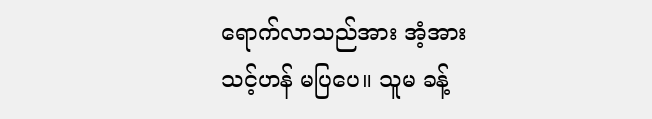ရောက်လာသည်အား အံ့အားသင့်ဟန် မပြပေ။ သူမ ခန့်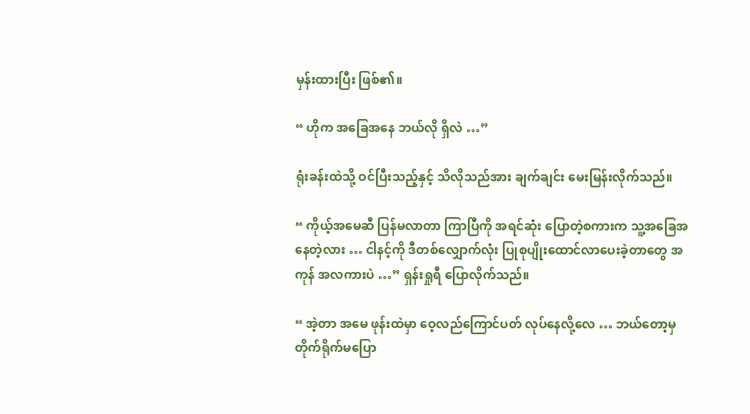မှန်းထားပြီး ဖြစ်၏။

“ ဟိုက အခြေအနေ ဘယ်လို ရှိလဲ …”

ရုံးခန်းထဲသို့ ဝင်ပြီးသည့်နှင့် သိလိုသည်အား ချက်ချင်း မေးမြန်းလိုက်သည်။

“ ကိုယ့်အမေဆီ ပြန်မလာတာ ကြာပြီကို အရင်ဆုံး ပြောတဲ့စကားက သူ့အခြေအနေတဲ့လား … ငါနင့်ကို ဒီတစ်လျှောက်လုံး ပြုစုပျိုးထောင်လာပေးခဲ့တာတွေ အကုန် အလကားပဲ …” ရှန်းရှုရီ ပြောလိုက်သည်။

“ အဲ့တာ အမေ ဖုန်းထဲမှာ ဝေ့လည်ကြောင်ပတ် လုပ်နေလို့လေ … ဘယ်တော့မှ တိုက်ရိုက်မပြော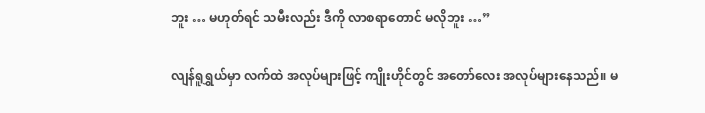ဘူး … မဟုတ်ရင် သမီးလည်း ဒီကို လာစရာတောင် မလိုဘူး …”

လျန်ရူရွှယ်မှာ လက်ထဲ အလုပ်များဖြင့် ကျိုးဟိုင်တွင် အတော်လေး အလုပ်များနေသည်။ မ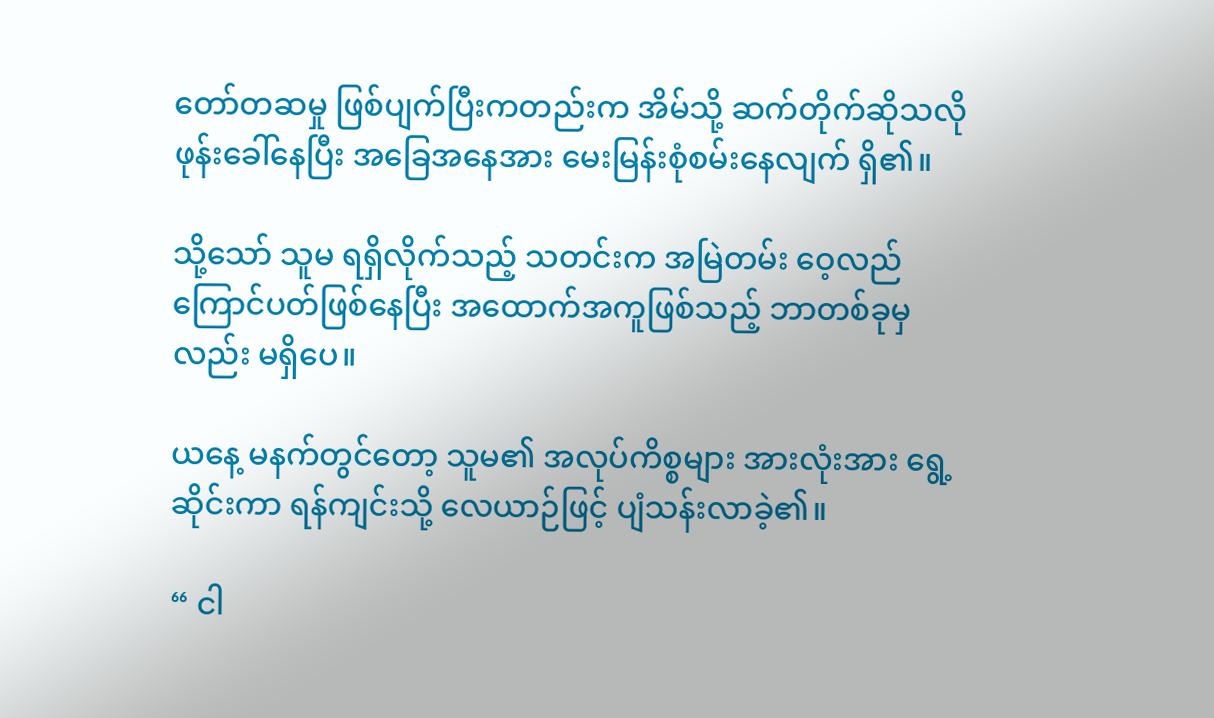တော်တဆမှု ဖြစ်ပျက်ပြီးကတည်းက အိမ်သို့ ဆက်တိုက်ဆိုသလို ဖုန်းခေါ်နေပြီး အခြေအနေအား မေးမြန်းစုံစမ်းနေလျက် ရှိ၏။

သို့သော် သူမ ရရှိလိုက်သည့် သတင်းက အမြဲတမ်း ဝေ့လည်ကြောင်ပတ်ဖြစ်နေပြီး အထောက်အကူဖြစ်သည့် ဘာတစ်ခုမှလည်း မရှိပေ။

ယနေ့ မနက်တွင်တော့ သူမ၏ အလုပ်ကိစ္စများ အားလုံးအား ရွေ့ဆိုင်းကာ ရန်ကျင်းသို့ လေယာဉ်ဖြင့် ပျံသန်းလာခဲ့၏။

“ ငါ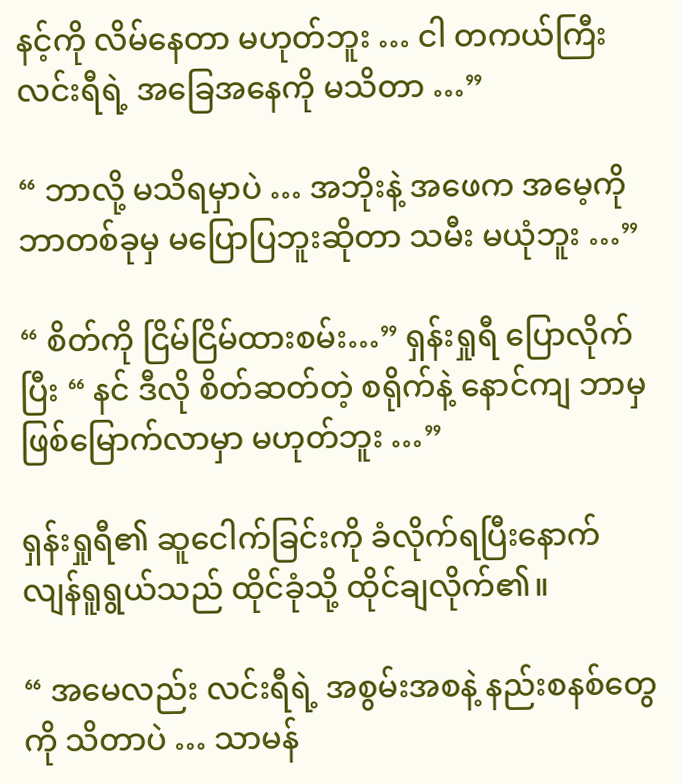နင့်ကို လိမ်နေတာ မဟုတ်ဘူး … ငါ တကယ်ကြီး လင်းရီရဲ့ အခြေအနေကို မသိတာ …”

“ ဘာလို့ မသိရမှာပဲ … အဘိုးနဲ့ အဖေက အမေ့ကို ဘာတစ်ခုမှ မပြောပြဘူးဆိုတာ သမီး မယုံဘူး …”

“ စိတ်ကို ငြိမ်ငြိမ်ထားစမ်း…” ရှန်းရှုရီ ပြောလိုက်ပြီး “ နင် ဒီလို စိတ်ဆတ်တဲ့ စရိုက်နဲ့ နောင်ကျ ဘာမှဖြစ်မြောက်လာမှာ မဟုတ်ဘူး …”

ရှန်းရှုရီ၏ ဆူငေါက်ခြင်းကို ခံလိုက်ရပြီးနောက် လျန်ရူရွယ်သည် ထိုင်ခုံသို့ ထိုင်ချလိုက်၏။

“ အမေလည်း လင်းရီရဲ့ အစွမ်းအစနဲ့ နည်းစနစ်တွေကို သိတာပဲ … သာမန်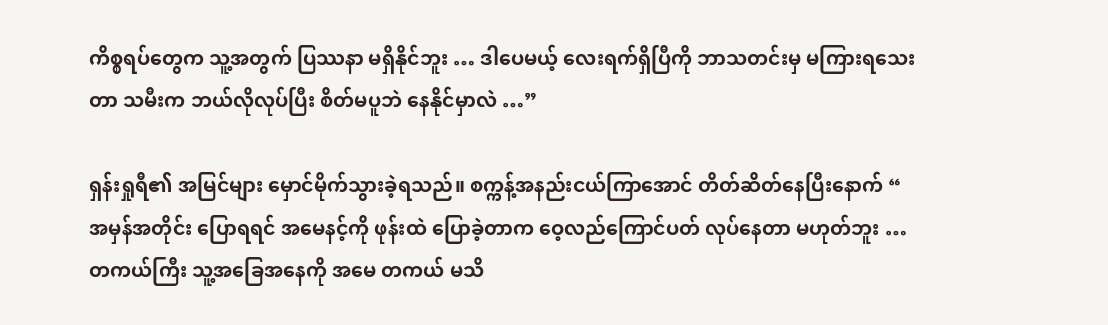ကိစ္စရပ်တွေက သူ့အတွက် ပြဿနာ မရှိနိုင်ဘူး … ဒါပေမယ့် လေးရက်ရှိပြီကို ဘာသတင်းမှ မကြားရသေးတာ သမီးက ဘယ်လိုလုပ်ပြီး စိတ်မပူဘဲ နေနိုင်မှာလဲ …”

ရှန်းရှုရီ၏ အမြင်များ မှောင်မိုက်သွားခဲ့ရသည်။ စက္ကန့်အနည်းငယ်ကြာအောင် တိတ်ဆိတ်နေပြီးနောက် “ အမှန်အတိုင်း ပြောရရင် အမေနင့်ကို ဖုန်းထဲ ပြောခဲ့တာက ဝေ့လည်ကြောင်ပတ် လုပ်နေတာ မဟုတ်ဘူး … တကယ်ကြီး သူ့အခြေအနေကို အမေ တကယ် မသိ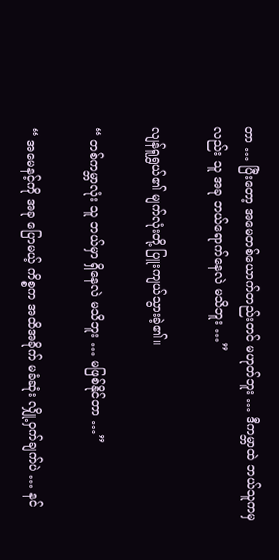တာ … ပြီးတော့ အမေတစ်ယောက်တည်းတင် မဟုတ်ဘူး … ဒီကမ္ဘာထဲ ဘယ်သူကမှလည်း သူ အခု ဘယ်ရောက်နေလဲ မသိဘူး …”

လျန်ရူရွှယ်၏ မျက်လုံးတို့ ပြူးကျယ်သွားခဲ့၏။

“ တစ်ကမ္ဘာလုံး သူ ဘယ်မှာ ရှိနေလဲ မသိဘူး … မဖြစ်နိုင်တာ …”

“ အမေနင့်ကို အခု ပြောမယ့် ကိစ္စက အထိအခိုက် မခံဆုံး လျှို့ဝှက်ချက်ပဲ … နင်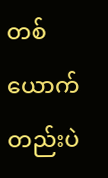တစ်ယောက်တည်းပဲ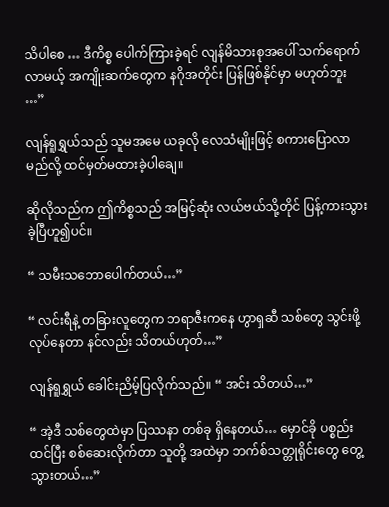သိပါစေ … ဒီကိစ္စ ပေါက်ကြားခဲ့ရင် လျန်မိသားစုအပေါ် သက်ရောက်လာမယ့် အကျိုးဆက်တွေက နဂိုအတိုင်း ပြန်ဖြစ်နိုင်မှာ မဟုတ်ဘူး …”

လျန်ရူရွှယ်သည် သူမအမေ ယခုလို လေသံမျိုးဖြင့် စကားပြောလာမည်လို့ ထင်မှတ်မထားခဲ့ပါချေ။

ဆိုလိုသည်က ဤကိစ္စသည် အမြင့်ဆုံး လယ်ဗယ်သို့တိုင် ပြန့်ကားသွားခဲ့ပြီဟူ၍ပင်။

“ သမီးသဘောပေါက်တယ်…”

“ လင်းရီနဲ့ တခြားလူတွေက ဘရာဇီးကနေ ဟွာရှဆီ သစ်တွေ သွင်းဖို့ လုပ်နေတာ နင်လည်း သိတယ်ဟုတ်…”

လျန်ရူရွှယ် ခေါင်းညိမ့်ပြလိုက်သည်။ “ အင်း သိတယ်…”

“ အဲ့ဒီ သစ်တွေထဲမှာ ပြဿနာ တစ်ခု ရှိနေတယ်… မှောင်ခို ပစ္စည်းထင်ပြီး စစ်ဆေးလိုက်တာ သူတို့ အထဲမှာ ဘက်စ်သတ္တုရိုင်းတွေ တွေ့သွားတယ်…”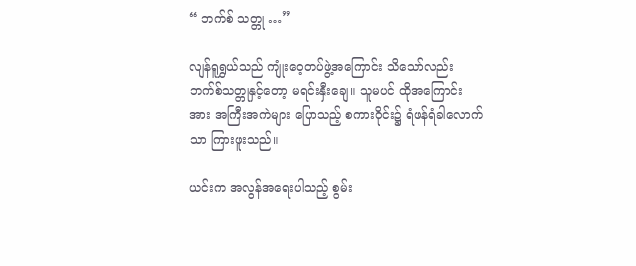“ ဘက်စ် သတ္တု …”

လျန်ရူရွှယ်သည် ကျုံးဝေ့တပ်ဖွဲ့အကြောင်း သိသော်လည်း ဘက်စ်သတ္တုနှင့်တော့ မရင်းနှီးချေ။ သူမပင် ထိုအကြောင်းအား အကြီးအကဲများ ပြောသည့် စကားဝိုင်း၌ ရံဖန်ရံခါလောက်သာ ကြားဖူးသည်။

ယင်းက အလွန်အရေးပါသည့် စွမ်း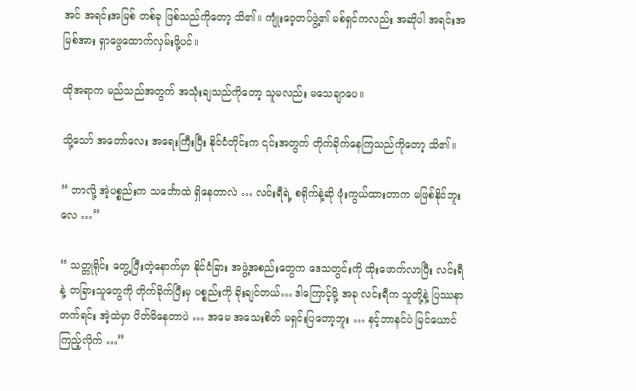အင် အရင်းအမြစ် တစ်ခု ဖြစ်သည်ကိုတော့ သိ၏။ ကျုံးဝေ့တပ်ဖွဲ့၏ မစ်ရှင်ကလည်း အဆိုပါ အရင်းအမြစ်အား ရှာဖွေထောက်လှမ်းဖို့ပင်။

ထိုအရာက မည်သည်အတွက် အသုံးချသည်ကိုတော့ သူမလည်း မသေချာပေ။

သို့သော် အတော်လေး အရေးကြီးပြီး နိုင်ငံတိုင်းက ၎င်းအတွက် တိုက်ခိုက်နေကြသည်ကိုတော့ သိ၏။

“ ဘာလို့ အဲ့ပစ္စည်းက သင်္ဘောထဲ ရှိနေတာလဲ … လင်းရီရဲ့ စရိုက်နဲ့ဆို ဖုံးကွယ်ထားတာက မဖြစ်နိုင်ဘူးလေ …”

“ သတ္တုရိုင်း တွေ့ပြီးတဲ့နောက်မှာ နိုင်ငံခြား အဖွဲ့အစည်းတွေက ဒေသတွင်းကို ထိုးဖောက်လာပြီး လင်းရီနဲ့ တခြားသူတွေကို တိုက်ခိုက်ပြီးမှ ပစ္စည်းကို ခိုးချင်တယ်… ဒါကြောင့်မို့ အခု လင်းရီက သူတို့နဲ့ ပြဿနာတက်ရင်း အဲ့ထဲမှာ ပိတ်မိနေတာပဲ … အမေ အသေးစိတ် မရှင်းပြတော့ဘူး … နင့်ဘာနင်ပဲ မြင်ယောင်ကြည့်လိုက် …”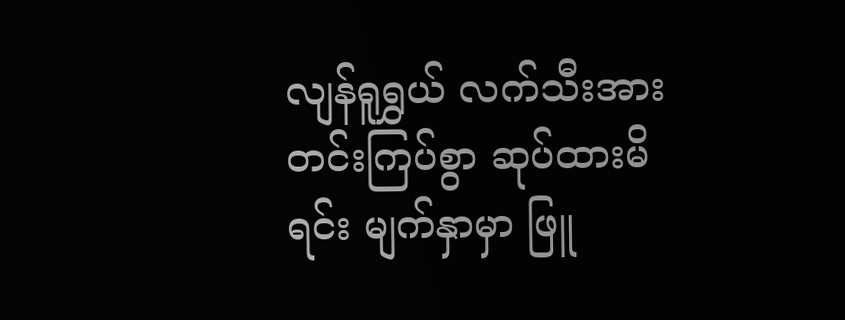လျန်ရူရွှယ် လက်သီးအား တင်းကြပ်စွာ ဆုပ်ထားမိရင်း မျက်နှာမှာ ဖြူ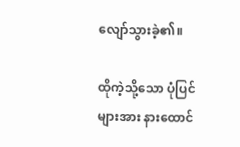လျော်သွားခဲ့၏။

ထိုကဲ့သို့သော ပုံပြင်များအား နားထောင်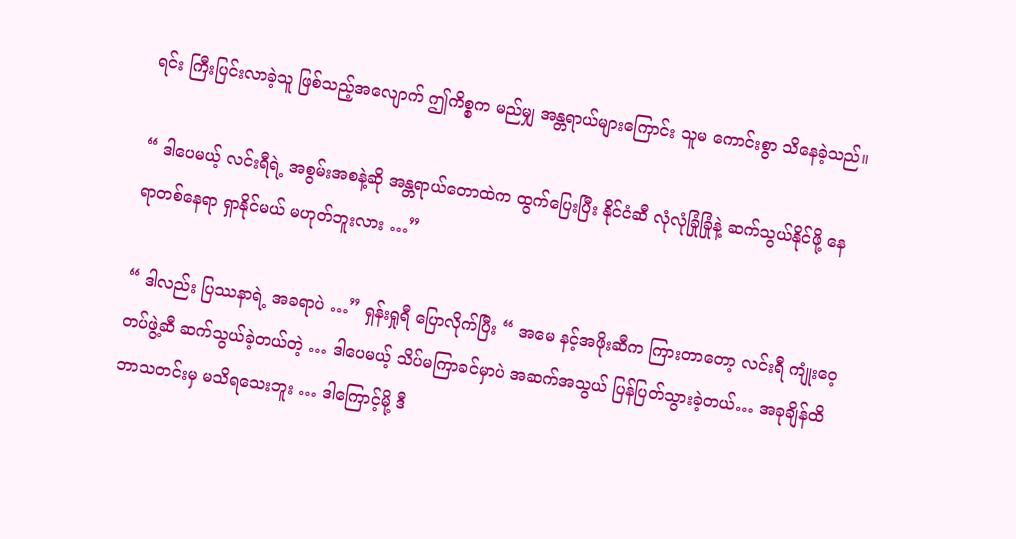ရင်း ကြီးပြင်းလာခဲ့သူ ဖြစ်သည့်အလျောက် ဤကိစ္စက မည်မျှ အန္တရာယ်များကြောင်း သူမ ကောင်းစွာ သိနေခဲ့သည်။

“ ဒါပေမယ့် လင်းရီရဲ့ အစွမ်းအစနဲ့ဆို အန္တရာယ်တောထဲက ထွက်ပြေးပြီး နိုင်ငံဆီ လုံလုံခြုံခြုံနဲ့ ဆက်သွယ်နိုင်ဖို့ နေရာတစ်နေရာ ရှာနိုင်မယ် မဟုတ်ဘူးလား …”

“ ဒါလည်း ပြဿနာရဲ့ အခရာပဲ …” ရှန်းရှုရီ ပြောလိုက်ပြီး “ အမေ နင့်အဖိုးဆီက ကြားတာတော့ လင်းရီ ကျုံးဝေ့တပ်ဖွဲ့ဆီ ဆက်သွယ်ခဲ့တယ်တဲ့ … ဒါပေမယ့် သိပ်မကြာခင်မှာပဲ အဆက်အသွယ် ပြန်ပြတ်သွားခဲ့တယ်… အခုချိန်ထိ ဘာသတင်းမှ မသိရသေးဘူး … ဒါကြောင့်မို့ ဒီ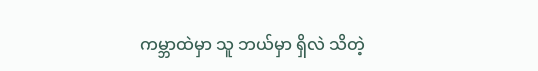ကမ္ဘာထဲမှာ သူ ဘယ်မှာ ရှိလဲ သိတဲ့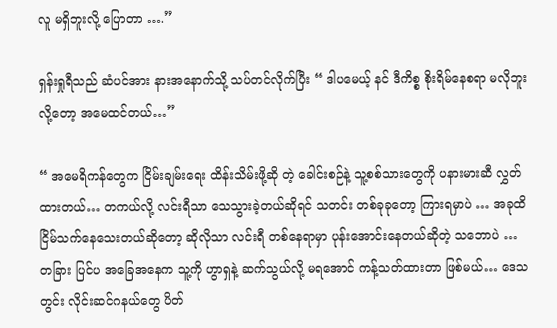လူ မရှိဘူးလို့ ပြောတာ ….”

ရှန်းရှုရီသည် ဆံပင်အား နားအနောက်သို့ သပ်တင်လိုက်ပြီး “ ဒါပမေယ့် နင် ဒီကိစ္စ စိုးရိမ်နေစရာ မလိုဘူးလို့တော့ အမေထင်တယ်…”

“ အမေရိကန်တွေက ငြိမ်းချမ်းရေး ထိန်းသိမ်းဖို့ဆို တဲ့ ခေါင်းစဉ်နဲ့ သူ့စစ်သားတွေကို ပနားမားဆီ လွှတ်ထားတယ်… တကယ်လို့ လင်းရီသာ သေသွားခဲ့တယ်ဆိုရင် သတင်း တစ်ခုခုတော့ ကြားရမှာပဲ … အခုထိ ငြိမ်သက်နေသေးတယ်ဆိုတော့ ဆိုလိုသာ လင်းရီ တစ်နေရာမှာ ပုန်းအောင်းနေတယ်ဆိုတဲ့ သဘောပဲ … တခြား ပြင်ပ အခြေအနေက သူ့ကို ဟွာရှနဲ့ ဆက်သွယ်လို့ မရအောင် ကန့်သတ်ထားတာ ဖြစ်မယ်… ဒေသတွင်း လိုင်းဆင်ဂနယ်တွေ ပိတ်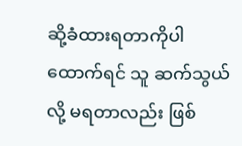ဆို့ခံထားရတာကိုပါ ထောက်ရင် သူ ဆက်သွယ်လို့ မရတာလည်း ဖြစ်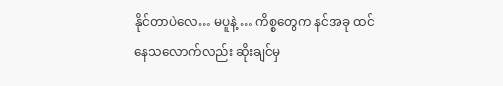နိုင်တာပဲလေ… မပူနဲ့ … ကိစ္စတွေက နင်အခု ထင်နေသလောက်လည်း ဆိုးချင်မှ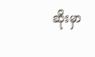ဆိုးမှာ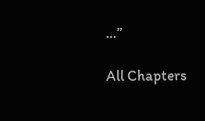…”

All Chapters